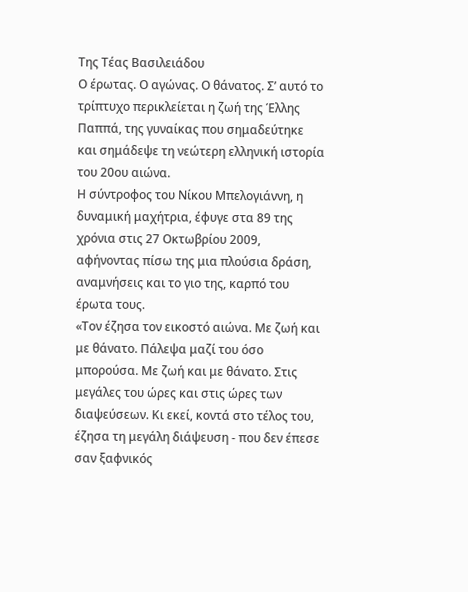Της Τέας Βασιλειάδου
Ο έρωτας. Ο αγώνας. Ο θάνατος. Σ’ αυτό το τρίπτυχο περικλείεται η ζωή της Έλλης Παππά, της γυναίκας που σημαδεύτηκε και σημάδεψε τη νεώτερη ελληνική ιστορία του 20ου αιώνα.
Η σύντροφος του Νίκου Μπελογιάννη, η δυναμική μαχήτρια, έφυγε στα 89 της χρόνια στις 27 Οκτωβρίου 2009, αφήνοντας πίσω της μια πλούσια δράση, αναμνήσεις και το γιο της, καρπό του έρωτα τους.
«Τον έζησα τον εικοστό αιώνα. Με ζωή και με θάνατο. Πάλεψα μαζί του όσο μπορούσα. Με ζωή και με θάνατο. Στις μεγάλες του ώρες και στις ώρες των διαψεύσεων. Κι εκεί, κοντά στο τέλος του, έζησα τη μεγάλη διάψευση - που δεν έπεσε σαν ξαφνικός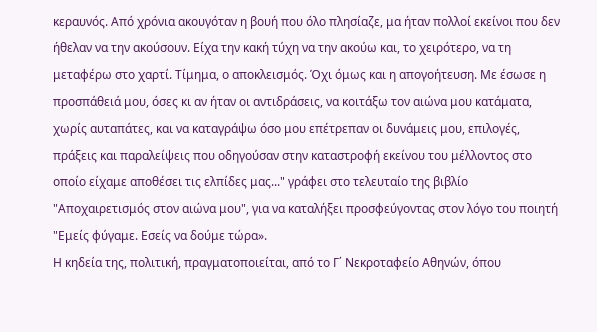κεραυνός. Από χρόνια ακουγόταν η βουή που όλο πλησίαζε, μα ήταν πολλοί εκείνοι που δεν ήθελαν να την ακούσουν. Είχα την κακή τύχη να την ακούω και, το χειρότερο, να τη μεταφέρω στο χαρτί. Τίμημα, ο αποκλεισμός. Όχι όμως και η απογοήτευση. Με έσωσε η προσπάθειά μου, όσες κι αν ήταν οι αντιδράσεις, να κοιτάξω τον αιώνα μου κατάματα, χωρίς αυταπάτες, και να καταγράψω όσο μου επέτρεπαν οι δυνάμεις μου, επιλογές, πράξεις και παραλείψεις που οδηγούσαν στην καταστροφή εκείνου του μέλλοντος στο οποίο είχαμε αποθέσει τις ελπίδες μας..." γράφει στο τελευταίο της βιβλίο "Αποχαιρετισμός στον αιώνα μου", για να καταλήξει προσφεύγοντας στον λόγο του ποιητή "Εμείς φύγαμε. Εσείς να δούμε τώρα».
Η κηδεία της, πολιτική, πραγματοποιείται, από το Γ΄ Νεκροταφείο Αθηνών, όπου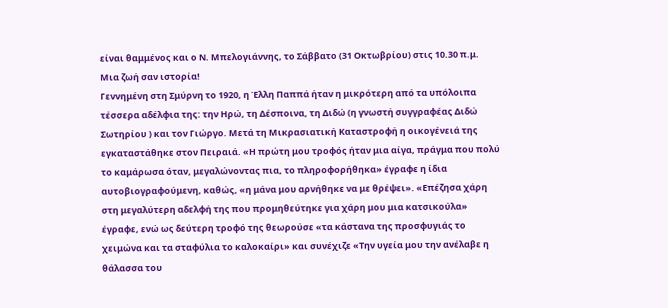είναι θαμμένος και ο Ν. Μπελογιάννης, το Σάββατο (31 Οκτωβρίου) στις 10.30 π.μ.
Μια ζωή σαν ιστορία!
Γεννημένη στη Σμύρνη το 1920, η Έλλη Παππά ήταν η μικρότερη από τα υπόλοιπα τέσσερα αδέλφια της: την Ηρώ, τη Δέσποινα, τη Διδώ (η γνωστή συγγραφέας Διδώ Σωτηρίου ) και τον Γιώργο. Μετά τη Μικρασιατική Καταστροφή η οικογένειά της εγκαταστάθηκε στον Πειραιά. «Η πρώτη μου τροφός ήταν μια αίγα, πράγμα που πολύ το καμάρωσα όταν, μεγαλώνοντας πια, το πληροφορήθηκα» έγραφε η ίδια αυτοβιογραφούμενη, καθώς, «η μάνα μου αρνήθηκε να με θρέψει». «Επέζησα χάρη στη μεγαλύτερη αδελφή της που προμηθεύτηκε για χάρη μου μια κατσικούλα» έγραφε, ενώ ως δεύτερη τροφό της θεωρούσε «τα κάστανα της προσφυγιάς το χειμώνα και τα σταφύλια το καλοκαίρι» και συνέχιζε «Την υγεία μου την ανέλαβε η θάλασσα του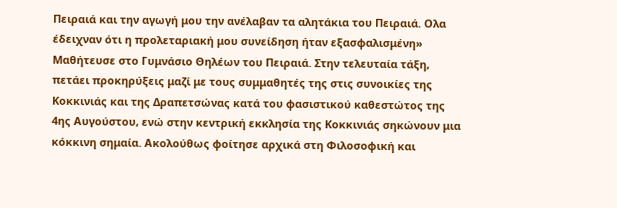Πειραιά και την αγωγή μου την ανέλαβαν τα αλητάκια του Πειραιά. Ολα έδειχναν ότι η προλεταριακή μου συνείδηση ήταν εξασφαλισμένη»
Μαθήτευσε στο Γυμνάσιο Θηλέων του Πειραιά. Στην τελευταία τάξη, πετάει προκηρύξεις μαζί με τους συμμαθητές της στις συνοικίες της Κοκκινιάς και της Δραπετσώνας κατά του φασιστικού καθεστώτος της 4ης Αυγούστου, ενώ στην κεντρική εκκλησία της Κοκκινιάς σηκώνουν μια κόκκινη σημαία. Ακολούθως φοίτησε αρχικά στη Φιλοσοφική και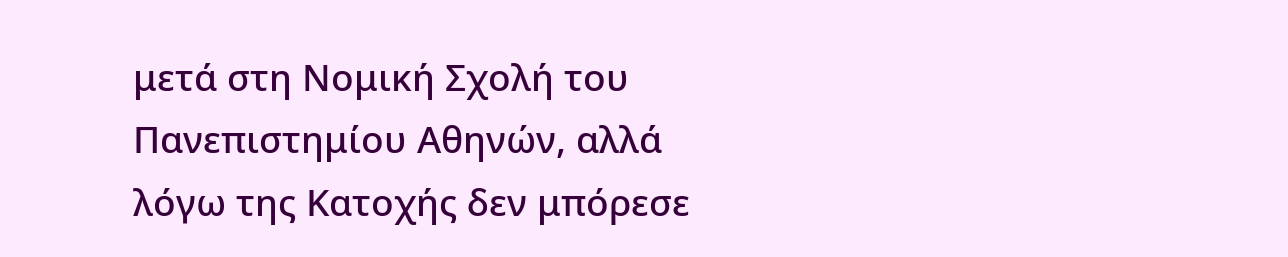μετά στη Νομική Σχολή του Πανεπιστημίου Αθηνών, αλλά λόγω της Κατοχής δεν μπόρεσε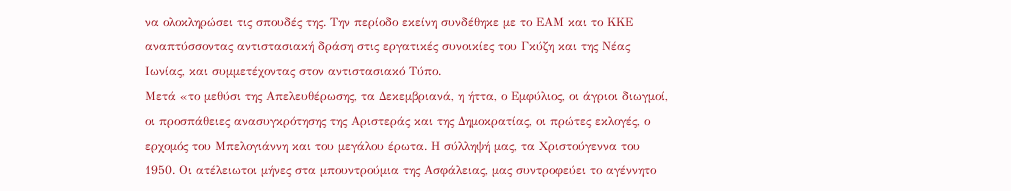να ολοκληρώσει τις σπουδές της. Την περίοδο εκείνη συνδέθηκε με το ΕΑΜ και το ΚΚΕ αναπτύσσοντας αντιστασιακή δράση στις εργατικές συνοικίες του Γκύζη και της Νέας Ιωνίας, και συμμετέχοντας στον αντιστασιακό Τύπο.
Μετά «το μεθύσι της Απελευθέρωσης, τα Δεκεμβριανά, η ήττα, ο Εμφύλιος, οι άγριοι διωγμοί, οι προσπάθειες ανασυγκρότησης της Αριστεράς και της Δημοκρατίας, οι πρώτες εκλογές, ο ερχομός του Μπελογιάννη και του μεγάλου έρωτα. Η σύλληψή μας, τα Χριστούγεννα του 1950. Οι ατέλειωτοι μήνες στα μπουντρούμια της Ασφάλειας, μας συντροφεύει το αγέννητο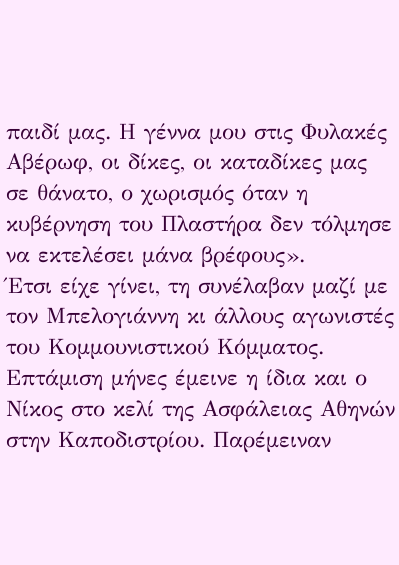παιδί μας. Η γέννα μου στις Φυλακές Αβέρωφ, οι δίκες, οι καταδίκες μας σε θάνατο, ο χωρισμός όταν η κυβέρνηση του Πλαστήρα δεν τόλμησε να εκτελέσει μάνα βρέφους».
Έτσι είχε γίνει, τη συνέλαβαν μαζί με τον Μπελογιάννη κι άλλους αγωνιστές του Κομμουνιστικού Κόμματος. Επτάμιση μήνες έμεινε η ίδια και ο Νίκος στο κελί της Ασφάλειας Αθηνών στην Καποδιστρίου. Παρέμειναν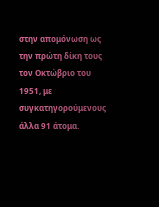στην απομόνωση ως την πρώτη δίκη τους τον Οκτώβριο του 1951, με συγκατηγορούμενους άλλα 91 άτομα.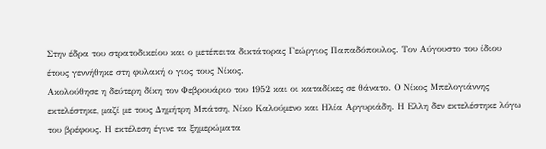Στην έδρα του στρατοδικείου και ο μετέπειτα δικτάτορας Γεώργιος Παπαδόπουλος. Τον Αύγουστο του ίδιου έτους γεννήθηκε στη φυλακή ο γιος τους Νίκος.
Ακολούθησε η δεύτερη δίκη τον Φεβρουάριο του 1952 και οι καταδίκες σε θάνατο. Ο Νίκος Μπελογιάννης εκτελέστηκε, μαζί με τους Δημήτρη Μπάτση, Νίκο Καλούμενο και Ηλία Αργυριάδη. Η Ελλη δεν εκτελέστηκε λόγω του βρέφους. Η εκτέλεση έγινε τα ξημερώματα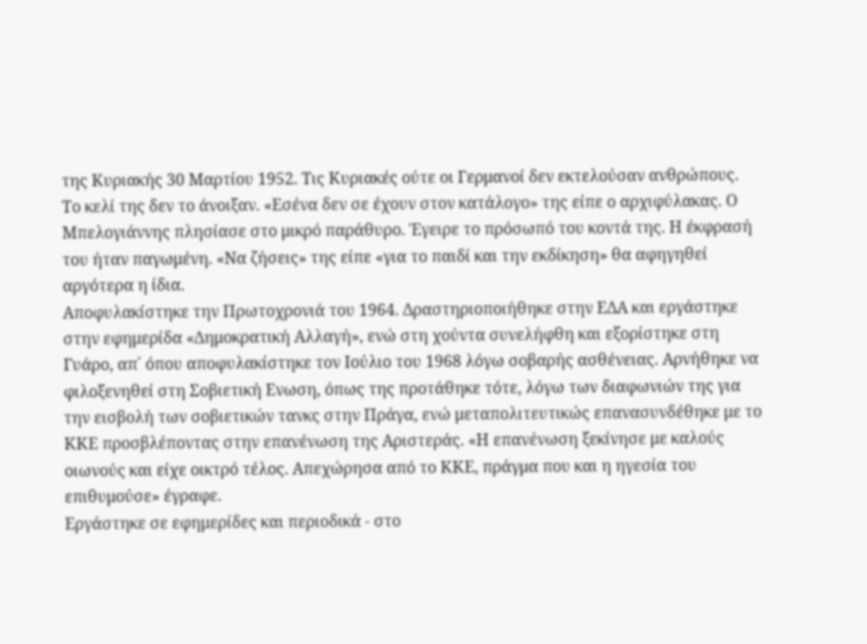της Κυριακής 30 Μαρτίου 1952. Τις Κυριακές ούτε οι Γερμανοί δεν εκτελούσαν ανθρώπους. Το κελί της δεν το άνοιξαν. «Εσένα δεν σε έχουν στον κατάλογο» της είπε ο αρχιφύλακας. Ο Μπελογιάννης πλησίασε στο μικρό παράθυρο. Έγειρε το πρόσωπό του κοντά της. Η έκφρασή του ήταν παγωμένη. «Να ζήσεις» της είπε «για το παιδί και την εκδίκηση» θα αφηγηθεί αργότερα η ίδια.
Αποφυλακίστηκε την Πρωτοχρονιά του 1964. Δραστηριοποιήθηκε στην ΕΔΑ και εργάστηκε στην εφημερίδα «Δημοκρατική Αλλαγή», ενώ στη χούντα συνελήφθη και εξορίστηκε στη Γυάρο, απ΄ όπου αποφυλακίστηκε τον Ιούλιο του 1968 λόγω σοβαρής ασθένειας. Αρνήθηκε να φιλοξενηθεί στη Σοβιετική Ενωση, όπως της προτάθηκε τότε, λόγω των διαφωνιών της για την εισβολή των σοβιετικών τανκς στην Πράγα, ενώ μεταπολιτευτικώς επανασυνδέθηκε με το ΚΚΕ προσβλέποντας στην επανένωση της Αριστεράς. «Η επανένωση ξεκίνησε με καλούς οιωνούς και είχε οικτρό τέλος. Απεχώρησα από το ΚΚΕ, πράγμα που και η ηγεσία του επιθυμούσε» έγραφε.
Εργάστηκε σε εφημερίδες και περιοδικά - στο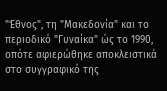"Έθνος", τη "Μακεδονία" και το περιοδικό "Γυναίκα" ώς το 1990, οπότε αφιερώθηκε αποκλειστικά στο συγγραφικό της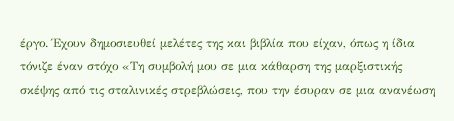έργο. Έχουν δημοσιευθεί μελέτες της και βιβλία που είχαν, όπως η ίδια τόνιζε έναν στόχο «Τη συμβολή μου σε μια κάθαρση της μαρξιστικής σκέψης από τις σταλινικές στρεβλώσεις, που την έσυραν σε μια ανανέωση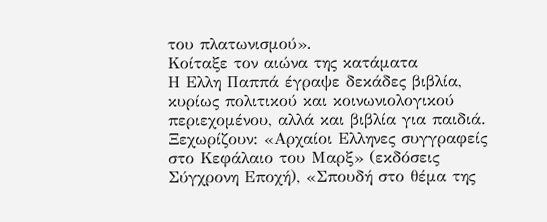του πλατωνισμού».
Κοίταξε τον αιώνα της κατάματα
Η Ελλη Παππά έγραψε δεκάδες βιβλία, κυρίως πολιτικού και κοινωνιολογικού περιεχομένου, αλλά και βιβλία για παιδιά. Ξεχωρίζουν: «Αρχαίοι Ελληνες συγγραφείς στο Κεφάλαιο του Μαρξ» (εκδόσεις Σύγχρονη Εποχή), «Σπουδή στο θέμα της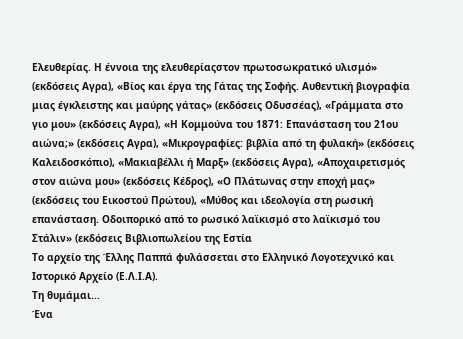Ελευθερίας. Η έννοια της ελευθερίαςστον πρωτοσωκρατικό υλισμό» (εκδόσεις Αγρα), «Βίος και έργα της Γάτας της Σοφής. Αυθεντική βιογραφία μιας έγκλειστης και μαύρης γάτας» (εκδόσεις Οδυσσέας), «Γράμματα στο γιο μου» (εκδόσεις Αγρα), «Η Κομμούνα του 1871: Επανάσταση του 21ου αιώνα;» (εκδόσεις Αγρα), «Μικρογραφίες: βιβλία από τη φυλακή» (εκδόσεις Καλειδοσκόπιο), «Μακιαβέλλι ή Μαρξ» (εκδόσεις Αγρα), «Αποχαιρετισμός στον αιώνα μου» (εκδόσεις Κέδρος), «Ο Πλάτωνας στην εποχή μας» (εκδόσεις του Εικοστού Πρώτου), «Μύθος και ιδεολογία στη ρωσική επανάσταση. Οδοιπορικό από το ρωσικό λαϊκισμό στο λαϊκισμό του Στάλιν» (εκδόσεις Βιβλιοπωλείου της Εστία
Το αρχείο της Έλλης Παππά φυλάσσεται στο Ελληνικό Λογοτεχνικό και Ιστορικό Αρχείο (Ε.Λ.Ι.Α).
Τη θυμάμαι...
Ένα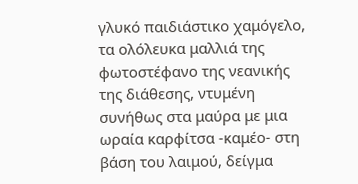γλυκό παιδιάστικο χαμόγελο, τα ολόλευκα μαλλιά της φωτοστέφανο της νεανικής της διάθεσης, ντυμένη συνήθως στα μαύρα με μια ωραία καρφίτσα -καμέο- στη βάση του λαιμού, δείγμα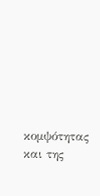κομψότητας και της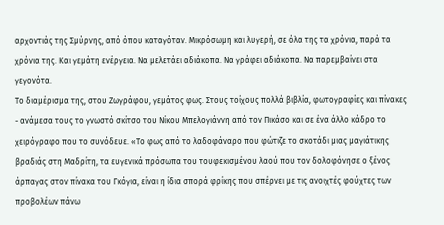αρχοντιάς της Σμύρνης, από όπου καταγόταν. Μικρόσωμη και λυγερή, σε όλα της τα χρόνια, παρά τα χρόνια της. Και γεμάτη ενέργεια. Να μελετάει αδιάκοπα. Να γράφει αδιάκοπα. Να παρεμβαίνει στα γεγονότα.
Το διαμέρισμα της, στου Ζωγράφου, γεμάτος φως. Στους τοίχους πολλά βιβλία, φωτογραφίες και πίνακες - ανάμεσα τους το γνωστό σκίτσο του Νίκου Μπελογιάννη από τον Πικάσο και σε ένα άλλο κάδρο το χειρόγραφο που το συνόδευε. «Το φως από το λαδοφάναρο που φώτιζε το σκοτάδι μιας μαγιάτικης βραδιάς στη Μαδρίτη, τα ευγενικά πρόσωπα του τουφεκισμένου λαού που τον δολοφόνησε ο ξένος άρπαγας στον πίνακα του Γκόγια, είναι η ίδια σπορά φρίκης που σπέρνει με τις ανοιχτές φούχτες των προβολέων πάνω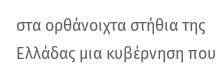στα ορθάνοιχτα στήθια της Ελλάδας μια κυβέρνηση που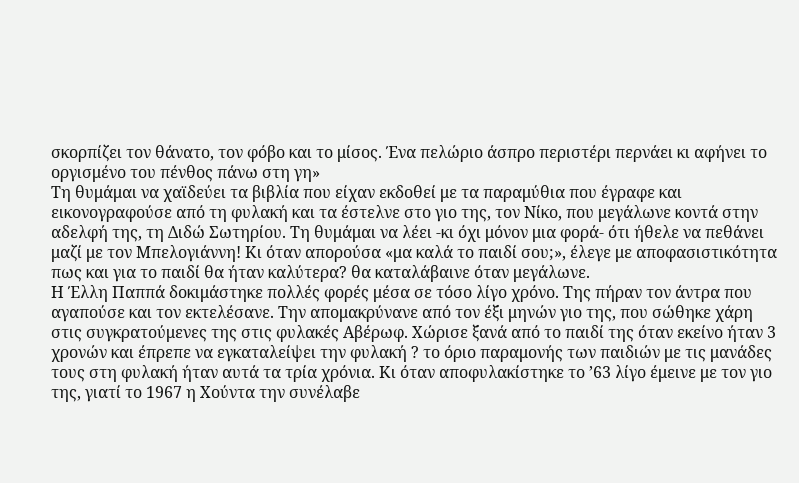σκορπίζει τον θάνατο, τον φόβο και το μίσος. Ένα πελώριο άσπρο περιστέρι περνάει κι αφήνει το οργισμένο του πένθος πάνω στη γη»
Τη θυμάμαι να χαϊδεύει τα βιβλία που είχαν εκδοθεί με τα παραμύθια που έγραφε και εικονογραφούσε από τη φυλακή και τα έστελνε στο γιο της, τον Νίκο, που μεγάλωνε κοντά στην αδελφή της, τη Διδώ Σωτηρίου. Τη θυμάμαι να λέει -κι όχι μόνον μια φορά- ότι ήθελε να πεθάνει μαζί με τον Μπελογιάννη! Κι όταν απορούσα «μα καλά το παιδί σου;», έλεγε με αποφασιστικότητα πως και για το παιδί θα ήταν καλύτερα? θα καταλάβαινε όταν μεγάλωνε.
Η Έλλη Παππά δοκιμάστηκε πολλές φορές μέσα σε τόσο λίγο χρόνο. Της πήραν τον άντρα που αγαπούσε και τον εκτελέσανε. Την απομακρύνανε από τον έξι μηνών γιο της, που σώθηκε χάρη στις συγκρατούμενες της στις φυλακές Αβέρωφ. Χώρισε ξανά από το παιδί της όταν εκείνο ήταν 3 χρονών και έπρεπε να εγκαταλείψει την φυλακή ? το όριο παραμονής των παιδιών με τις μανάδες τους στη φυλακή ήταν αυτά τα τρία χρόνια. Κι όταν αποφυλακίστηκε το ’63 λίγο έμεινε με τον γιο της, γιατί το 1967 η Χούντα την συνέλαβε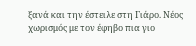ξανά και την έστειλε στη Γιάρο. Νέος χωρισμός με τον έφηβο πια γιο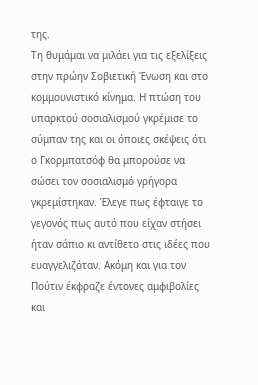της.
Τη θυμάμαι να μιλάει για τις εξελίξεις στην πρώην Σοβιετική Ένωση και στο κομμουνιστικό κίνημα. Η πτώση του υπαρκτού σοσιαλισμού γκρέμισε το σύμπαν της και οι όποιες σκέψεις ότι ο Γκορμπατσόφ θα μπορούσε να σώσει τον σοσιαλισμό γρήγορα γκρεμίστηκαν. Έλεγε πως έφταιγε το γεγονός πως αυτό που είχαν στήσει ήταν σάπιο κι αντίθετο στις ιδέες που ευαγγελιζόταν. Ακόμη και για τον Πούτιν έκφραζε έντονες αμφιβολίες και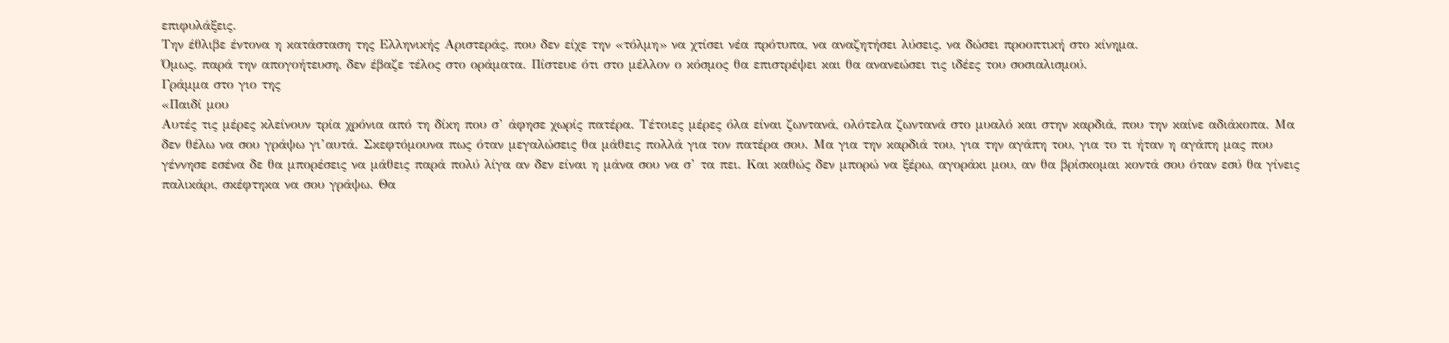επιφυλάξεις.
Την έθλιβε έντονα η κατάσταση της Ελληνικής Αριστεράς, που δεν είχε την «τόλμη» να χτίσει νέα πρότυπα, να αναζητήσει λύσεις, να δώσει προοπτική στο κίνημα.
Όμως, παρά την απογοήτευση, δεν έβαζε τέλος στο οράματα. Πίστευε ότι στο μέλλον ο κόσμος θα επιστρέψει και θα ανανεώσει τις ιδέες του σοσιαλισμού.
Γράμμα στο γιο της
«Παιδί μου
Αυτές τις μέρες κλείνουν τρία χρόνια από τη δίκη που σ’ άφησε χωρίς πατέρα. Τέτοιες μέρες όλα είναι ζωντανά, ολότελα ζωντανά στο μυαλό και στην καρδιά, που την καίνε αδιάκοπα. Μα δεν θέλω να σου γράψω γι’αυτά. Σκεφτόμουνα πως όταν μεγαλώσεις θα μάθεις πολλά για τον πατέρα σου. Μα για την καρδιά του, για την αγάπη του, για το τι ήταν η αγάπη μας που γέννησε εσένα δε θα μπορέσεις να μάθεις παρά πολύ λίγα αν δεν είναι η μάνα σου να σ’ τα πει. Και καθώς δεν μπορώ να ξέρω, αγοράκι μου, αν θα βρίσκομαι κοντά σου όταν εσύ θα γίνεις παλικάρι, σκέφτηκα να σου γράψω. Θα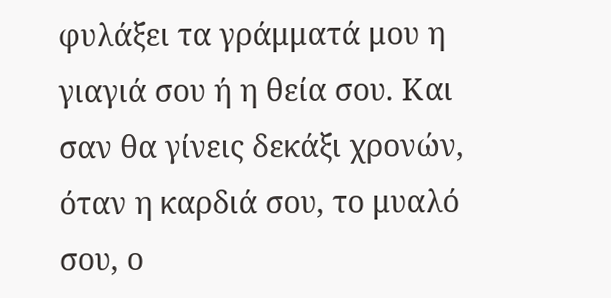φυλάξει τα γράμματά μου η γιαγιά σου ή η θεία σου. Και σαν θα γίνεις δεκάξι χρονών, όταν η καρδιά σου, το μυαλό σου, ο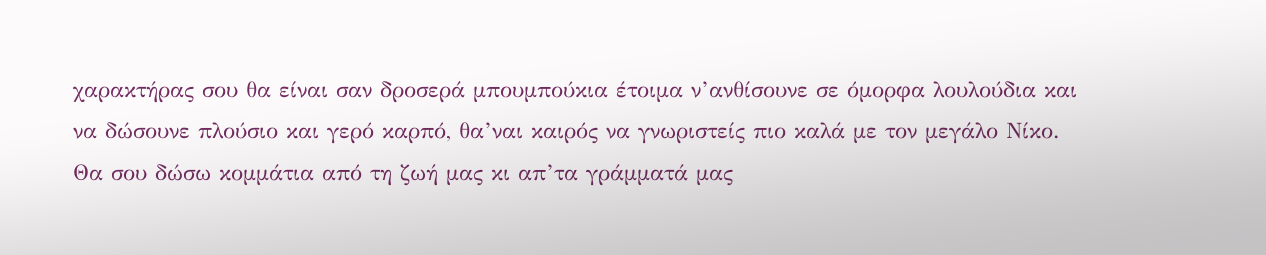χαρακτήρας σου θα είναι σαν δροσερά μπουμπούκια έτοιμα ν’ανθίσουνε σε όμορφα λουλούδια και να δώσουνε πλούσιο και γερό καρπό, θα’ναι καιρός να γνωριστείς πιο καλά με τον μεγάλο Νίκο. Θα σου δώσω κομμάτια από τη ζωή μας κι απ’τα γράμματά μας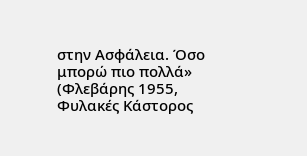στην Ασφάλεια. Όσο μπορώ πιο πολλά» (Φλεβάρης 1955, Φυλακές Κάστορος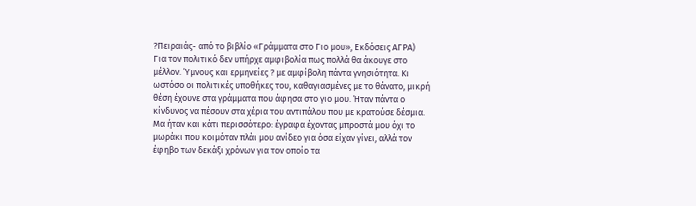?Πειραιάς- από το βιβλίο «Γράμματα στο Γιο μου», Εκδόσεις ΑΓΡΑ)
Για τον πολιτικό δεν υπήρχε αμφιβολία πως πολλά θα άκουγε στο μέλλον. Ύμνους και ερμηνείες ? με αμφίβολη πάντα γνησιότητα. Κι ωστόσο οι πολιτικές υποθήκες του, καθαγιασμένες με το θάνατο, μικρή θέση έχουνε στα γράμματα που άφησα στο γιο μου. Ήταν πάντα ο κίνδυνος να πέσουν στα χέρια του αντιπάλου που με κρατούσε δέσμια. Μα ήταν και κάτι περισσότερο: έγραφα έχοντας μπροστά μου όχι το μωράκι που κοιμόταν πλάι μου ανίδεο για όσα είχαν γίνει, αλλά τον έφηβο των δεκάξι χρόνων για τον οποίο τα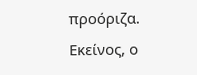προόριζα. Εκείνος, ο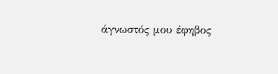άγνωστός μου έφηβος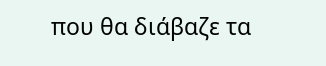που θα διάβαζε τα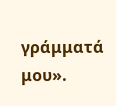γράμματά μου».